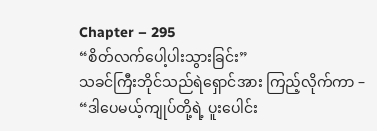Chapter – 295
“စိတ်လက်ပေါ့ပါးသွားခြင်း”
သခင်ကြီးဘိုင်သည်ရဲရှောင်အား ကြည့်လိုက်ကာ –
“ဒါပေမယ့်ကျုပ်တို့ရဲ့ ပူးပေါင်း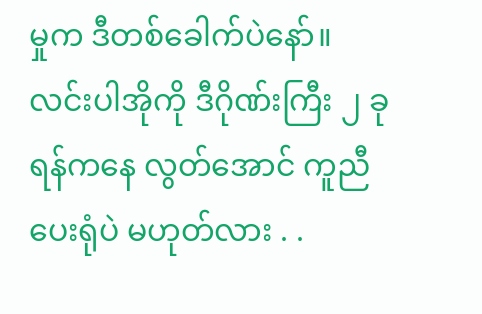မှုက ဒီတစ်ခေါက်ပဲနော်။ လင်းပါအိုကို ဒီဂိုဏ်းကြီး ၂ ခုရန်ကနေ လွတ်အောင် ကူညီပေးရုံပဲ မဟုတ်လား . .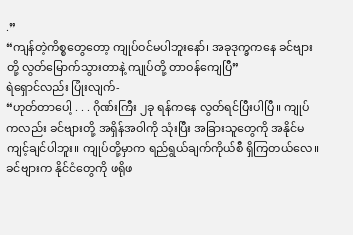.”
“ကျန်တဲ့ကိစ္စတွေတော့ ကျုပ်ဝင်မပါဘူးနော်၊ အခုဒုက္ခကနေ ခင်ဗျားတို့ လွတ်မြောက်သွားတာနဲ့ ကျုပ်တို့ တာဝန်ကျေပြီ”
ရဲရှောင်လည်း ပြုံးလျက်-
“ဟုတ်တာပေါ့ . . . ဂိုဏ်းကြီး ၂ခု ရန်ကနေ လွတ်ရင်ပြီးပါပြီ။ ကျုပ်ကလည်း ခင်ဗျားတို့ အရှိန်အဝါကို သုံးပြီး အခြားသူတွေကို အနိုင်မကျင့်ချင်ပါဘူး။ ကျုပ်တို့မှာက ရည်ရွယ်ချက်ကိုယ်စီ ရှိကြတယ်လေ။ ခင်ဗျားက နိုင်ငံတွေကို ဖရိုဖ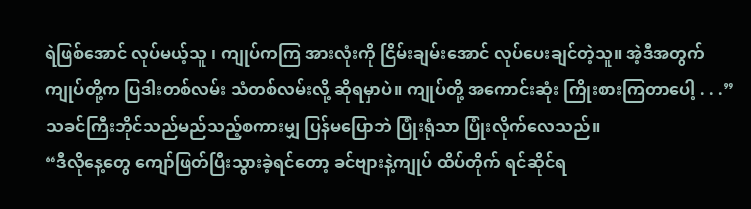ရဲဖြစ်အောင် လုပ်မယ့်သူ ၊ ကျုပ်ကကြ အားလုံးကို ငြိမ်းချမ်းအောင် လုပ်ပေးချင်တဲ့သူ။ အဲ့ဒီအတွက်ကျုပ်တို့က ပြဒါးတစ်လမ်း သံတစ်လမ်းလို့ ဆိုရမှာပဲ။ ကျုပ်တို့ အကောင်းဆုံး ကြိုးစားကြတာပေါ့ . . .”
သခင်ကြီးဘိုင်သည်မည်သည့်စကားမျှ ပြန်မပြောဘဲ ပြုံးရုံသာ ပြုံးလိုက်လေသည်။
“ဒီလိုနေ့တွေ ကျော်ဖြတ်ပြီးသွားခဲ့ရင်တော့ ခင်ဗျားနဲ့ကျုပ် ထိပ်တိုက် ရင်ဆိုင်ရ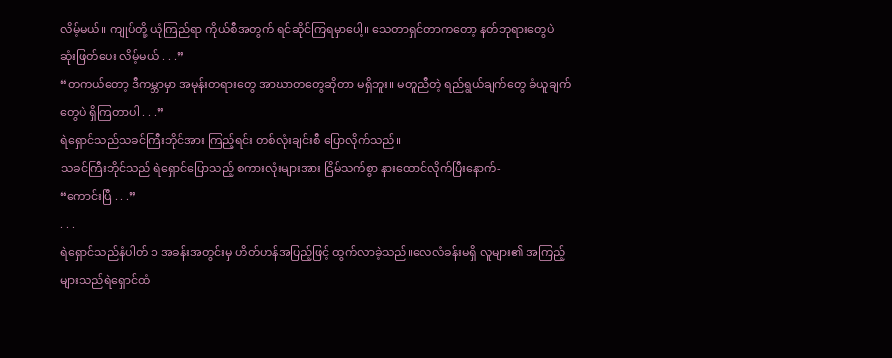လိမ့်မယ်။ ကျုပ်တို့ ယုံကြည်ရာ ကိုယ်စီအတွက် ရင်ဆိုင်ကြရမှာပေါ့။ သေတာရှင်တာကတော့ နတ်ဘုရားတွေပဲ ဆုံးဖြတ်ပေး လိမ့်မယ် . . .”
“တကယ်တော့ ဒီကမ္ဘာမှာ အမုန်းတရားတွေ အာဃာတတွေဆိုတာ မရှိဘူး။ မတူညီတဲ့ ရည်ရွယ်ချက်တွေ ခံယူချက်တွေပဲ ရှိကြတာပါ . . .”
ရဲရှောင်သည်သခင်ကြီးဘိုင်အား ကြည့်ရင်း တစ်လုံးချင်းစီ ပြောလိုက်သည်။
သခင်ကြီးဘိုင်သည် ရဲရှောင်ပြောသည့် စကားလုံးများအား ငြိမ်သက်စွာ နားထောင်လိုက်ပြီးနောက်-
“ကောင်းပြီ . . .”
. . .
ရဲရှောင်သည်နံပါတ် ၁ အခန်းအတွင်းမှ ဟိတ်ဟန်အပြည့်ဖြင့် ထွက်လာခဲ့သည်။လေလံခန်းမရှိ လူများ၏ အကြည့်များသည်ရဲရှောင်ထံ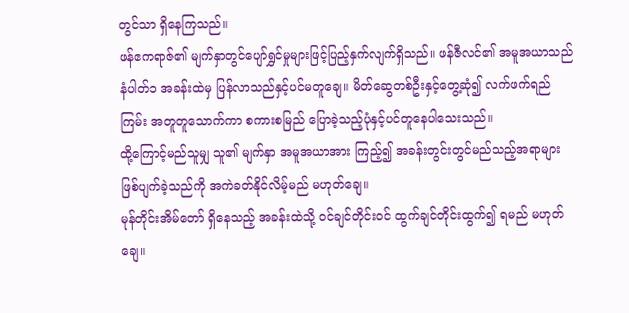တွင်သာ ရှိနေကြသည်။
ဖန်ဧကရာဇ်၏ မျက်နှာတွင်ပျော်ရွှင်မှုများဖြင့်ပြည့်နှက်လျက်ရှိသည်။ ဖန်ဇီလင်၏ အမူအယာသည်နံပါတ်၁ အခန်းထဲမှ ပြန်လာသည်နှင့်ပင်မတူချေ။ မိတ်ဆွေတစ်ဦးနှင့်တွေ့ဆုံ၍ လက်ဖက်ရည်ကြမ်း အတူတူသောက်ကာ စကားစမြည် ပြောခဲ့သည့်ပုံနှင့်ပင်တူနေပါသေးသည်။
ထို့ကြောင့်မည်သူမျှ သူ၏ မျက်နှာ အမူအယာအား ကြည့်၍ အခန်းတွင်းတွင်မည်သည့်အရာများ ဖြစ်ပျက်ခဲ့သည်ကို အကဲခတ်နိုင်လိမ့်မည် မဟုတ်ချေ။
မုန်တိုင်းအိမ်တော် ရှိနေသည့် အခန်းထဲသို့ ဝင်ချင်တိုင်းဝင် ထွက်ချင်တိုင်းထွက်၍ ရမည် မဟုတ်ချေ။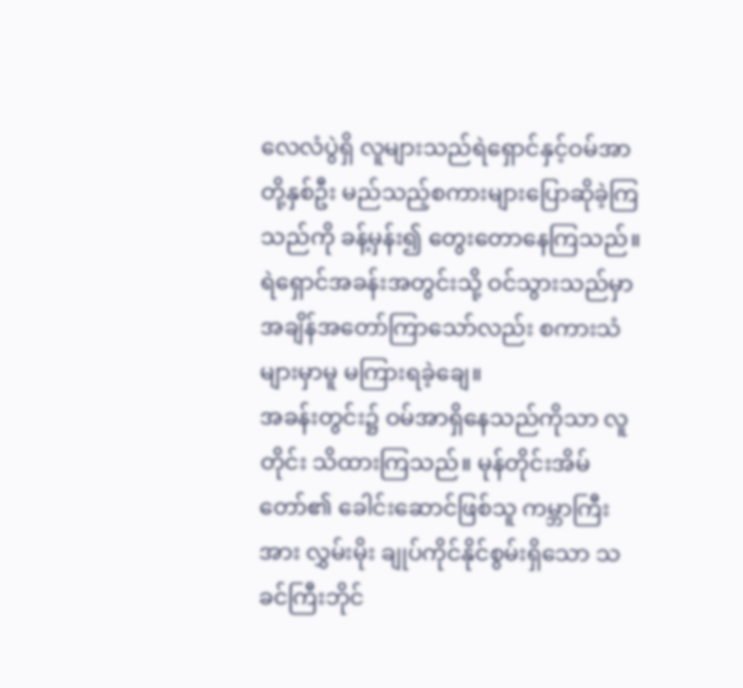လေလံပွဲရှိ လူများသည်ရဲရှောင်နှင့်ဝမ်အာတို့နှစ်ဦး မည်သည့်စကားများပြောဆိုခဲ့ကြသည်ကို ခန့်မှန်း၍ တွေးတောနေကြသည်။ ရဲရှောင်အခန်းအတွင်းသို့ ဝင်သွားသည်မှာ အချိန်အတော်ကြာသော်လည်း စကားသံများမှာမူ မကြားရခဲ့ချေ။
အခန်းတွင်း၌ ဝမ်အာရှိနေသည်ကိုသာ လူတိုင်း သိထားကြသည်။ မုန်တိုင်းအိမ်တော်၏ ခေါင်းဆောင်ဖြစ်သူ ကမ္ဘာကြီးအား လွှမ်းမိုး ချုပ်ကိုင်နိုင်စွမ်းရှိသော သခင်ကြီးဘိုင်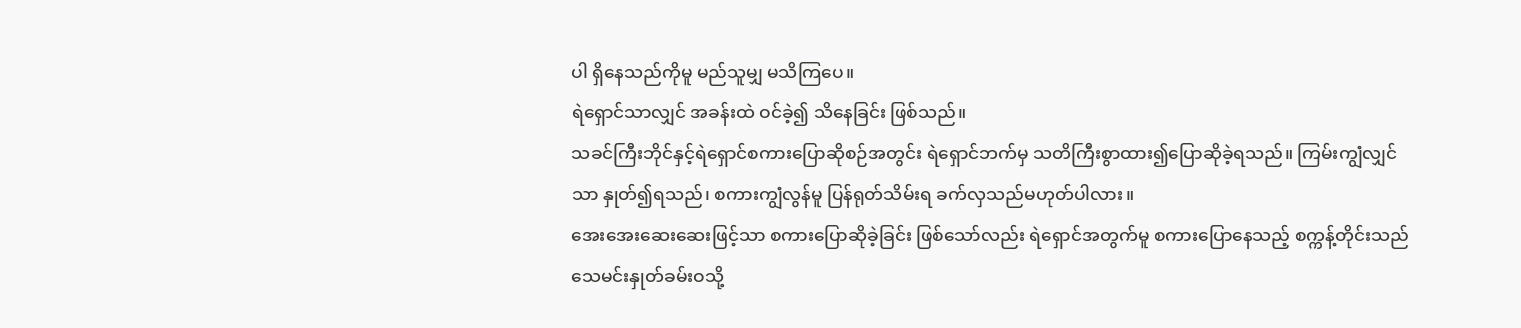ပါ ရှိနေသည်ကိုမူ မည်သူမျှ မသိကြပေ။
ရဲရှောင်သာလျှင် အခန်းထဲ ဝင်ခဲ့၍ သိနေခြင်း ဖြစ်သည်။
သခင်ကြီးဘိုင်နှင့်ရဲရှောင်စကားပြောဆိုစဉ်အတွင်း ရဲရှောင်ဘက်မှ သတိကြီးစွာထား၍ပြောဆိုခဲ့ရသည်။ ကြမ်းကျွံလျှင်သာ နှုတ်၍ရသည်၊ စကားကျွံလွန်မူ ပြန်ရုတ်သိမ်းရ ခက်လှသည်မဟုတ်ပါလား။
အေးအေးဆေးဆေးဖြင့်သာ စကားပြောဆိုခဲ့ခြင်း ဖြစ်သော်လည်း ရဲရှောင်အတွက်မူ စကားပြောနေသည့် စက္ကန့်တိုင်းသည် သေမင်းနှုတ်ခမ်းဝသို့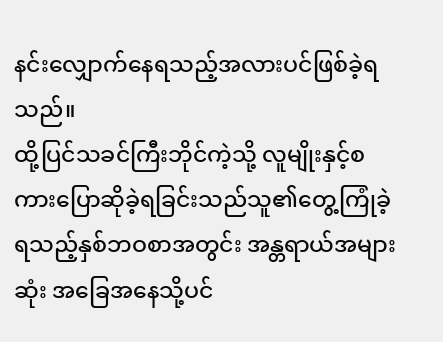နင်းလျှောက်နေရသည့်အလားပင်ဖြစ်ခဲ့ရသည်။
ထို့ပြင်သခင်ကြီးဘိုင်ကဲ့သို့ လူမျိုးနှင့်စကားပြောဆိုခဲ့ရခြင်းသည်သူ၏တွေ့ကြုံခဲ့ရသည့်နှစ်ဘဝစာအတွင်း အန္တရာယ်အများဆုံး အခြေအနေသို့ပင်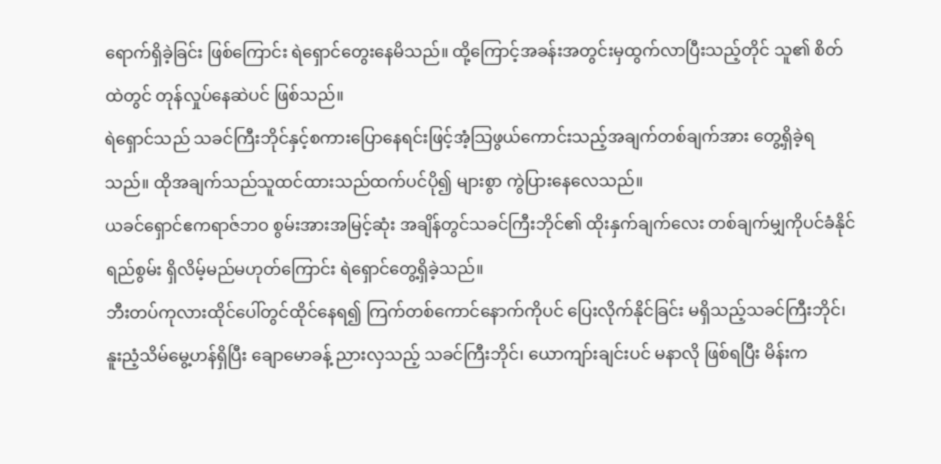ရောက်ရှိခဲ့ခြင်း ဖြစ်ကြောင်း ရဲရှောင်တွေးနေမိသည်။ ထို့ကြောင့်အခန်းအတွင်းမှထွက်လာပြီးသည့်တိုင် သူ၏ စိတ်ထဲတွင် တုန်လှုပ်နေဆဲပင် ဖြစ်သည်။
ရဲရှောင်သည် သခင်ကြီးဘိုင်နှင့်စကားပြောနေရင်းဖြင့်အံ့သြဖွယ်ကောင်းသည့်အချက်တစ်ချက်အား တွေ့ရှိခဲ့ရသည်။ ထိုအချက်သည်သူထင်ထားသည်ထက်ပင်ပို၍ များစွာ ကွဲပြားနေလေသည်။
ယခင်ရှောင်ဧကရာဇ်ဘဝ စွမ်းအားအမြင့်ဆုံး အချိန်တွင်သခင်ကြီးဘိုင်၏ ထိုးနှက်ချက်လေး တစ်ချက်မျှကိုပင်ခံနိုင်ရည်စွမ်း ရှိလိမ့်မည်မဟုတ်ကြောင်း ရဲရှောင်တွေ့ရှိခဲ့သည်။
ဘီးတပ်ကုလားထိုင်ပေါ်တွင်ထိုင်နေရ၍ ကြက်တစ်ကောင်နောက်ကိုပင် ပြေးလိုက်နိုင်ခြင်း မရှိသည့်သခင်ကြီးဘိုင်၊ နူးညံ့သိမ်မွေ့ဟန်ရှိပြီး ချောမောခန့် ညားလှသည့် သခင်ကြီးဘိုင်၊ ယောကျာ်းချင်းပင် မနာလို ဖြစ်ရပြီး မိန်းက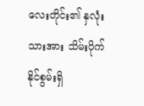လေးတိုင်း၏ နှလုံးသားအား သိမ်းပိုက်နိုင်စွမ်းရှိ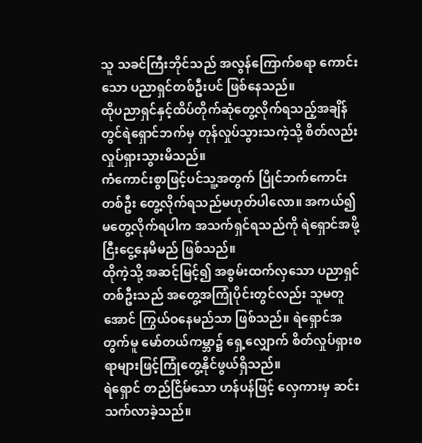သူ သခင်ကြီးဘိုင်သည် အလွန်ကြောက်စရာ ကောင်းသော ပညာရှင်တစ်ဦးပင် ဖြစ်နေသည်။
ထိုပညာရှင်နှင့်ထိပ်တိုက်ဆုံတွေ့လိုက်ရသည့်အချိန်တွင်ရဲရှောင်ဘက်မှ တုန်လှုပ်သွားသကဲ့သို့ စိတ်လည်း လှုပ်ရှားသွားမိသည်။
ကံကောင်းစွာဖြင့်ပင်သူ့အတွက် ပြိုင်ဘက်ကောင်းတစ်ဦး တွေ့လိုက်ရသည်မဟုတ်ပါလော။ အကယ်၍ မတွေ့လိုက်ရပါက အသက်ရှင်ရသည်ကို ရဲရှောင်အဖို့ ငြီးငွေ့နေမိမည် ဖြစ်သည်။
ထိုကဲ့သို့ အဆင့်မြင့်၍ အစွမ်းထက်လှသော ပညာရှင်တစ်ဦးသည် အတွေ့အကြုံပိုင်းတွင်လည်း သူမတူအောင် ကြွယ်ဝနေမည်သာ ဖြစ်သည်။ ရဲရှောင်အတွက်မူ မော်တယ်ကမ္ဘာ၌ ရှေ့လျှောက် စိတ်လှုပ်ရှားစရာများဖြင့်ကြုံတွေ့နိုင်ဖွယ်ရှိသည်။
ရဲရှောင် တည်ငြိမ်သော ဟန်ပန်ဖြင့် လှေကားမှ ဆင်းသက်လာခဲ့သည်။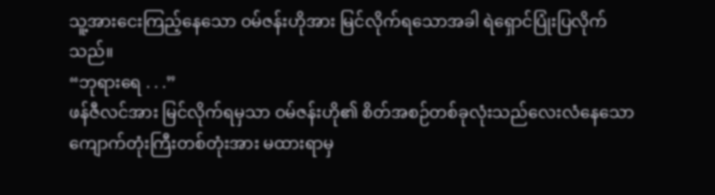သူ့အားငေးကြည့်နေသော ဝမ်ဇန်းဟိုအား မြင်လိုက်ရသောအခါ ရဲရှောင်ပြုံးပြလိုက်သည်။
“ဘုရားရေ . . .”
ဖန်ဇီလင်အား မြင်လိုက်ရမှသာ ဝမ်ဇန်းဟို၏ စိတ်အစဉ်တစ်ခုလုံးသည်လေးလံနေသောကျောက်တုံးကြီးတစ်တုံးအား မထားရာမှ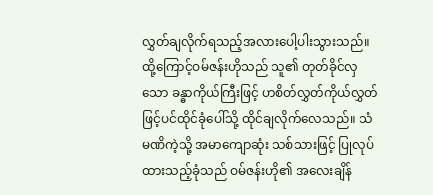လွှတ်ချလိုက်ရသည့်အလားပေါ့ပါးသွားသည်။ ထို့ကြောင့်ဝမ်ဇန်းဟိုသည် သူ၏ တုတ်ခိုင်လှသော ခန္ဓာကိုယ်ကြီးဖြင့် ဟစိတ်လွှတ်ကိုယ်လွှတ်ဖြင့်ပင်ထိုင်ခုံပေါ်သို့ ထိုင်ချလိုက်လေသည်။ သံမဏိကဲ့သို့ အမာကျောဆုံး သစ်သားဖြင့် ပြုလုပ်ထားသည့်ခုံသည် ဝမ်ဇန်းဟို၏ အလေးချိန်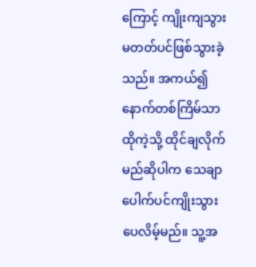ကြောင့် ကျိုးကျသွားမတတ်ပင်ဖြစ်သွားခဲ့သည်။ အကယ်၍ နောက်တစ်ကြိမ်သာ ထိုကဲ့သို့ ထိုင်ချလိုက်မည်ဆိုပါက သေချာပေါက်ပင်ကျိုးသွားပေလိမ့်မည်။ သူ့အ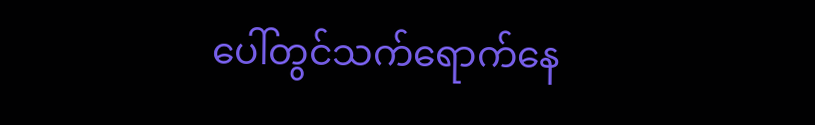ပေါ်တွင်သက်ရောက်နေ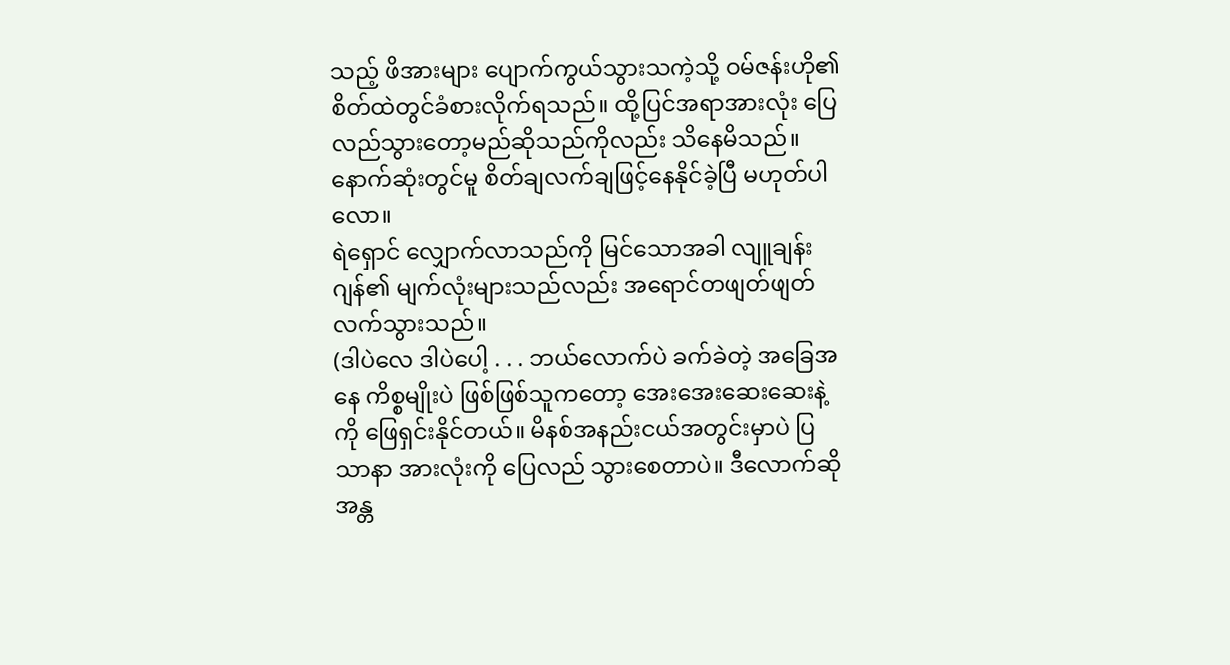သည့် ဖိအားများ ပျောက်ကွယ်သွားသကဲ့သို့ ဝမ်ဇန်းဟို၏ စိတ်ထဲတွင်ခံစားလိုက်ရသည်။ ထို့ပြင်အရာအားလုံး ပြေလည်သွားတော့မည်ဆိုသည်ကိုလည်း သိနေမိသည်။ နောက်ဆုံးတွင်မူ စိတ်ချလက်ချဖြင့်နေနိုင်ခဲ့ပြီ မဟုတ်ပါလော။
ရဲရှောင် လျှောက်လာသည်ကို မြင်သောအခါ လျူချန်းဂျန်၏ မျက်လုံးများသည်လည်း အရောင်တဖျတ်ဖျတ် လက်သွားသည်။
(ဒါပဲလေ ဒါပဲပေါ့ . . . ဘယ်လောက်ပဲ ခက်ခဲတဲ့ အခြေအနေ ကိစ္စမျိုးပဲ ဖြစ်ဖြစ်သူကတော့ အေးအေးဆေးဆေးနဲ့ကို ဖြေရှင်းနိုင်တယ်။ မိနစ်အနည်းငယ်အတွင်းမှာပဲ ပြသာနာ အားလုံးကို ပြေလည် သွားစေတာပဲ။ ဒီလောက်ဆို အန္တ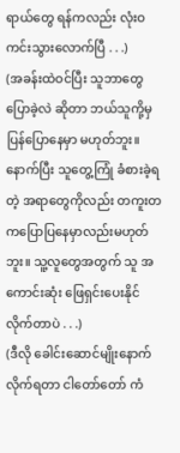ရာယ်တွေ ရန်ကလည်း လုံးဝ ကင်းသွားလောက်ပြီ . . .)
(အခန်းထဲဝင်ပြီး သူဘာတွေ ပြောခဲ့လဲ ဆိုတာ ဘယ်သူကို့မှ ပြန်ပြောနေမှာ မဟုတ်ဘူး။နောက်ပြီး သူတွေ့ကြုံ ခံစားခဲ့ရတဲ့ အရာတွေကိုလည်း တကူးတကပြောပြနေမှာလည်းမဟုတ်ဘူး။ သူ့လူတွေအတွက် သူ အကောင်းဆုံး ဖြေရှင်းပေးနိုင် လိုက်တာပဲ . . .)
(ဒီလို ခေါင်းဆောင်မျိုးနောက် လိုက်ရတာ ငါတော်တော် ကံ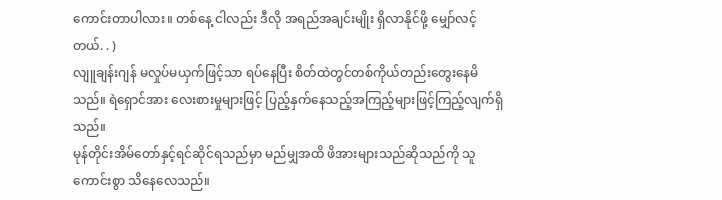ကောင်းတာပါလား။ တစ်နေ့ ငါလည်း ဒီလို အရည်အချင်းမျိုး ရှိလာနိုင်ဖို့ မျှော်လင့်တယ်. . )
လျူချန်းဂျန် မလှုပ်မယှက်ဖြင့်သာ ရပ်နေပြီး စိတ်ထဲတွင်တစ်ကိုယ်တည်းတွေးနေမိသည်။ ရဲရှောင်အား လေးစားမှုများဖြင့် ပြည့်နှက်နေသည့်အကြည့်များဖြင့်ကြည့်လျက်ရှိသည်။
မုန်တိုင်းအိမ်တော်နှင့်ရင်ဆိုင်ရသည်မှာ မည်မျှအထိ ဖိအားများသည်ဆိုသည်ကို သူကောင်းစွာ သိနေလေသည်။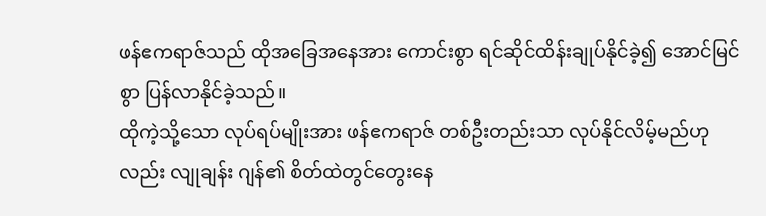ဖန်ဧကရာဇ်သည် ထိုအခြေအနေအား ကောင်းစွာ ရင်ဆိုင်ထိန်းချုပ်နိုင်ခဲ့၍ အောင်မြင်စွာ ပြန်လာနိုင်ခဲ့သည်။
ထိုကဲ့သို့သော လုပ်ရပ်မျိုးအား ဖန်ဧကရာဇ် တစ်ဦးတည်းသာ လုပ်နိုင်လိမ့်မည်ဟုလည်း လျုချန်း ဂျန်၏ စိတ်ထဲတွင်တွေးနေ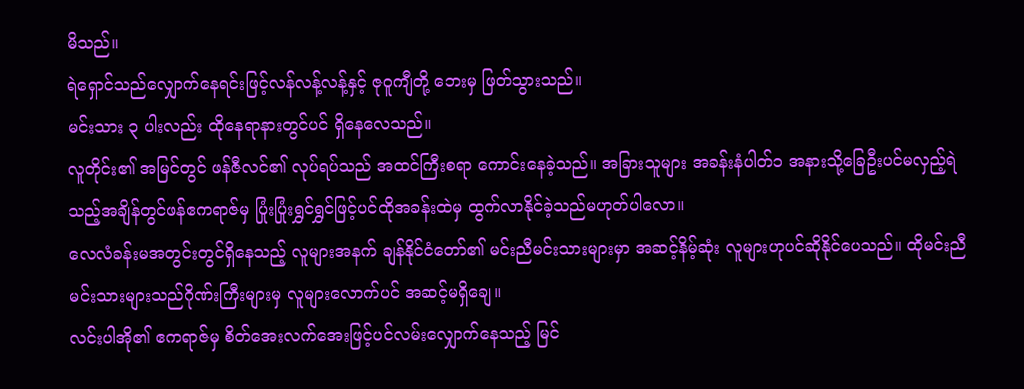မိသည်။
ရဲရှောင်သည်လျှောက်နေရင်းဖြင့်လန်လန့်လန့်နှင့် ဇုဝူကျီတို့ ဘေးမှ ဖြတ်သွားသည်။
မင်းသား ၃ ပါးလည်း ထိုနေရာနားတွင်ပင် ရှိနေလေသည်။
လူတိုင်း၏ အမြင်တွင် ဖန်ဇီလင်၏ လုပ်ရပ်သည် အထင်ကြီးစရာ ကောင်းနေခဲ့သည်။ အခြားသူများ အခန်းနံပါတ်၁ အနားသို့ခြေဦးပင်မလှည့်ရဲသည့်အချိန်တွင်ဖန်ဧကရာဇ်မှ ပြုံးပြုံးရွှင်ရွှင်ဖြင့်ပင်ထိုအခန်းထဲမှ ထွက်လာနိုင်ခဲ့သည်မဟုတ်ပါလော။
လေလံခန်းမအတွင်းတွင်ရှိနေသည့် လူများအနက် ချန်နိုင်ငံတော်၏ မင်းညီမင်းသားများမှာ အဆင့်နိမ့်ဆုံး လူများဟုပင်ဆိုနိုင်ပေသည်။ ထိုမင်းညီမင်းသားများသည်ဂိုဏ်းကြီးများမှ လူများလောက်ပင် အဆင့်မရှိချေ။
လင်းပါအို၏ ဧကရာဇ်မှ စိတ်အေးလက်အေးဖြင့်ပင်လမ်းလျှောက်နေသည့် မြင်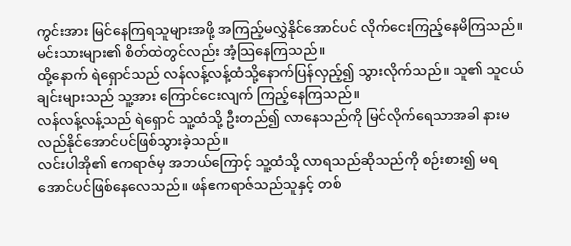ကွင်းအား မြင်နေကြရသူများအဖို့ အကြည့်မလွှဲနိုင်အောင်ပင် လိုက်ငေးကြည့်နေမိကြသည်။ မင်းသားများ၏ စိတ်ထဲတွင်လည်း အံ့သြနေကြသည်။
ထို့နောက် ရဲရှောင်သည် လန်လန့်လန့်ထံသို့နောက်ပြန်လှည့်၍ သွားလိုက်သည်။ သူ၏ သူငယ်ချင်းများသည် သူ့အား ကြောင်ငေးလျက် ကြည့်နေကြသည်။
လန်လန့်လန့်သည် ရဲရှောင် သူ့ထံသို့ ဦးတည်၍ လာနေသည်ကို မြင်လိုက်ရေသာအခါ နားမလည်နိုင်အောင်ပင်ဖြစ်သွားခဲ့သည်။
လင်းပါအို၏ ဧကရာဇ်မှ အဘယ်ကြောင့် သူ့ထံသို့ လာရသည်ဆိုသည်ကို စဉ်းစား၍ မရအောင်ပင်ဖြစ်နေလေသည်။ ဖန်ဧကရာဇ်သည်သူနှင့် တစ်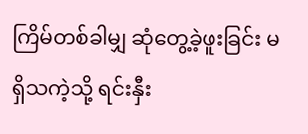ကြိမ်တစ်ခါမျှ ဆုံတွေ့ခဲ့ဖူးခြင်း မရှိသကဲ့သို့ ရင်းနှီး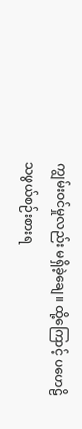ကျွမ်းဝင်မှုလည်း မရှိခဲ့ချေ။ ထို့ကြောင့် ပဟေဠိသဖွယ်စဉ်းစားရ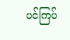ပင်ကြပ်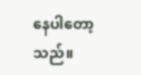နေပါတော့သည်။